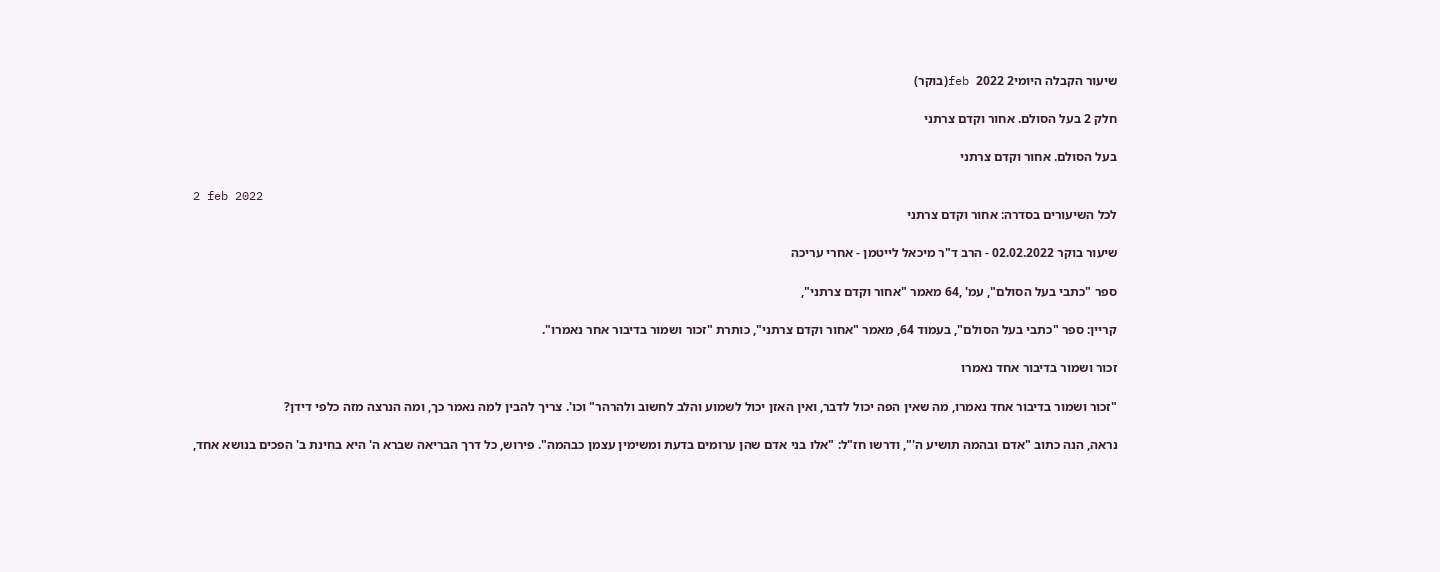שיעור הקבלה היומי2 feb 2022(בוקר)

חלק 2 בעל הסולם. אחור וקדם צרתני

בעל הסולם. אחור וקדם צרתני

2 feb 2022
לכל השיעורים בסדרה: אחור וקדם צרתני

שיעור בוקר 02.02.2022 - הרב ד"ר מיכאל לייטמן - אחרי עריכה

ספר "כתבי בעל הסולם", עמ' ,64 מאמר "אחור וקדם צרתני",

קריין: ספר "כתבי בעל הסולם", בעמוד 64, מאמר "אחור וקדם צרתני", כותרת "זכור ושמור בדיבור אחר נאמרו".

זכור ושמור בדיבור אחד נאמרו

"זכור ושמור בדיבור אחד נאמרו, מה שאין הפה יכול לדבר, ואין האזן יכול לשמוע והלב לחשוב ולהרהר" וכו'. צריך להבין למה נאמר כך, ומה הנרצה מזה כלפי דידן?

נראה, הנה כתוב "אדם ובהמה תושיע ה'", ודרשו חז"ל: "אלו בני אדם שהן ערומים בדעת ומשימין עצמן כבהמה". פירוש, כל דרך הבריאה שברא ה' היא בחינת ב' הפכים בנושא אחד,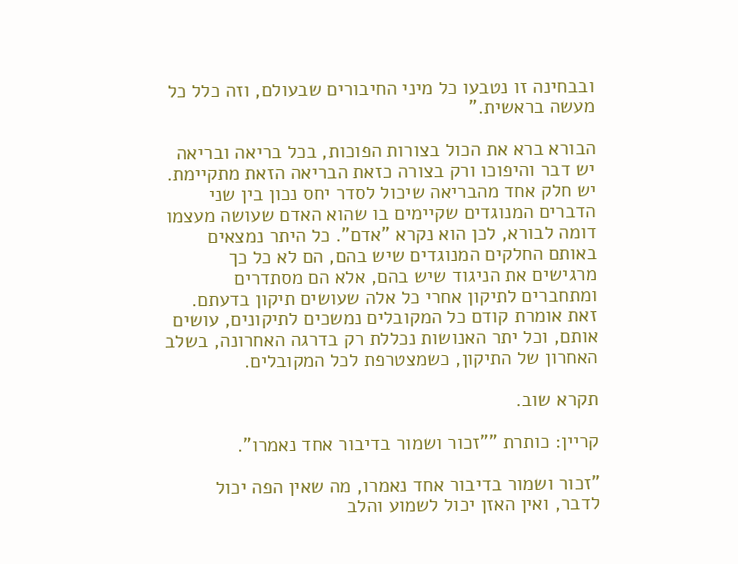ובבחינה זו נטבעו כל מיני החיבורים שבעולם, וזה כלל כל מעשה בראשית."

הבורא ברא את הכול בצורות הפוכות, בכל בריאה ובריאה יש דבר והיפוכו ורק בצורה כזאת הבריאה הזאת מתקיימת. יש חלק אחד מהבריאה שיכול לסדר יחס נכון בין שני הדברים המנוגדים שקיימים בו שהוא האדם שעושה מעצמו דומה לבורא, לכן הוא נקרא "אדם". כל היתר נמצאים באותם החלקים המנוגדים שיש בהם, הם לא כל כך מרגישים את הניגוד שיש בהם, אלא הם מסתדרים ומתחברים לתיקון אחרי כל אלה שעושים תיקון בדעתם. זאת אומרת קודם כל המקובלים נמשכים לתיקונים, עושים אותם, וכל יתר האנושות נכללת רק בדרגה האחרונה, בשלב האחרון של התיקון, כשמצטרפת לכל המקובלים.

תקרא שוב.

קריין: כותרת ""זכור ושמור בדיבור אחד נאמרו".

"זכור ושמור בדיבור אחד נאמרו, מה שאין הפה יכול לדבר, ואין האזן יכול לשמוע והלב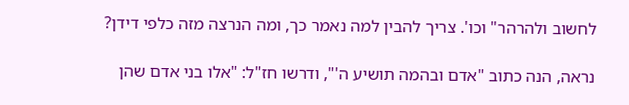לחשוב ולהרהר" וכו'. צריך להבין למה נאמר כך, ומה הנרצה מזה כלפי דידן?

נראה, הנה כתוב "אדם ובהמה תושיע ה'", ודרשו חז"ל: "אלו בני אדם שהן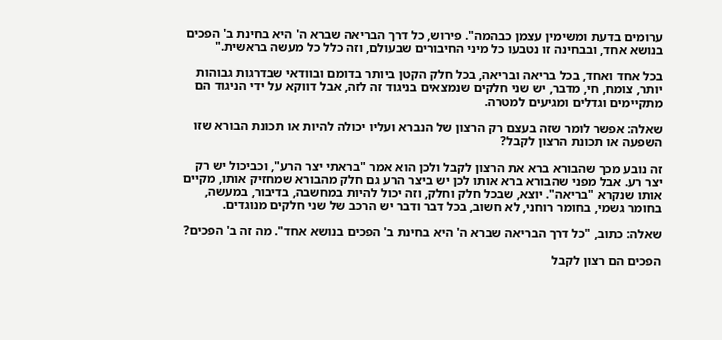ערומים בדעת ומשימין עצמן כבהמה". פירוש, כל דרך הבריאה שברא ה' היא בחינת ב' הפכים בנושא אחד, ובבחינה זו נטבעו כל מיני החיבורים שבעולם, וזה כלל כל מעשה בראשית."

בכל אחד ואחד, בכל בריאה ובריאה, בכל חלק הקטן ביותר בדומם ובוודאי שבדרגות גבוהות יותר, צומח, חי, מדבר, יש שני חלקים שנמצאים בניגוד זה לזה, אבל דווקא על ידי הניגוד הם מתקיימים וגדלים ומגיעים למטרה.

שאלה: אפשר לומר שזה בעצם רק הרצון של הנברא ועליו יכולה להיות או תכונת הבורא שזו השפעה או תכונת הרצון לקבל?

זה נובע מכך שהבורא ברא את הרצון לקבל ולכן הוא אמר "בראתי יצר הרע", וכביכול יש רק יצר רע. אבל מפני שהבורא ברא אותו לכן יש ביצר הרע גם חלק מהבורא שמחזיק אותו, מקיים אותו שנקרא "בריאה". יוצא, שבכל חלק וחלק, וזה יכול להיות במחשבה, בדיבור, במעשה, בחומר גשמי, בחומר רוחני, לא חשוב, בכל דבר ודבר יש הרכב של שני חלקים מנוגדים.

שאלה: כתוב, "כל דרך הבריאה שברא ה' היא בחינת ב' הפכים בנושא אחד". מה זה ב' הפכים?

הפכים הם רצון לקבל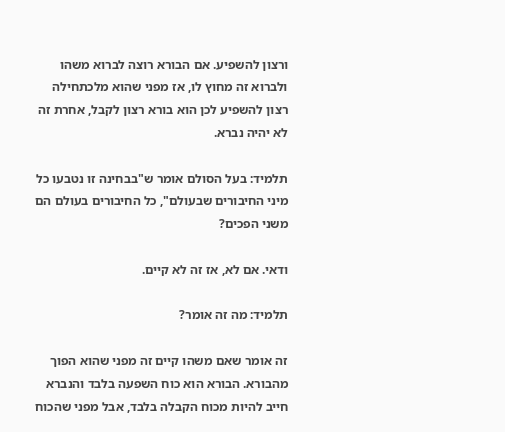ורצון להשפיע. אם הבורא רוצה לברוא משהו ולברוא זה מחוץ לו, אז מפני שהוא מלכתחילה רצון להשפיע לכן הוא בורא רצון לקבל, אחרת זה לא יהיה נברא.

תלמיד: בעל הסולם אומר ש"בבחינה זו נטבעו כל מיני החיבורים שבעולם", כל החיבורים בעולם הם משני הפכים?

ודאי. אם לא, אז זה לא קיים.

תלמיד: מה זה אומר?

זה אומר שאם משהו קיים זה מפני שהוא הפוך מהבורא. הבורא הוא כוח השפעה בלבד והנברא חייב להיות מכוח הקבלה בלבד, אבל מפני שהכוח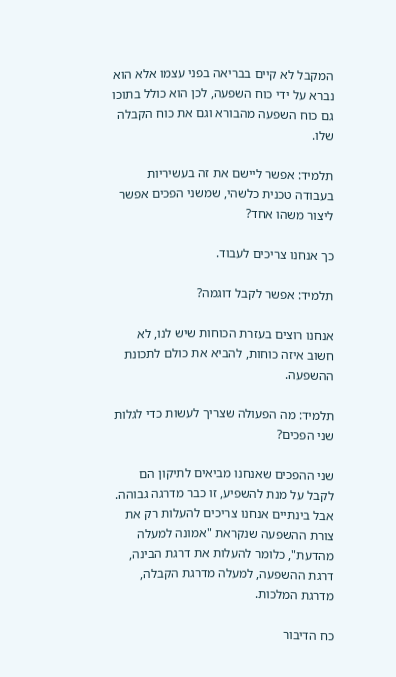המקבל לא קיים בבריאה בפני עצמו אלא הוא נברא על ידי כוח השפעה, לכן הוא כולל בתוכו גם כוח השפעה מהבורא וגם את כוח הקבלה שלו.

תלמיד: אפשר ליישם את זה בעשיריות בעבודה טכנית כלשהי, שמשני הפכים אפשר ליצור משהו אחד?

כך אנחנו צריכים לעבוד.

תלמיד: אפשר לקבל דוגמה?

אנחנו רוצים בעזרת הכוחות שיש לנו, לא חשוב איזה כוחות, להביא את כולם לתכונת ההשפעה.

תלמיד: מה הפעולה שצריך לעשות כדי לגלות שני הפכים?

שני ההפכים שאנחנו מביאים לתיקון הם לקבל על מנת להשפיע, זו כבר מדרגה גבוהה. אבל בינתיים אנחנו צריכים להעלות רק את צורת ההשפעה שנקראת "אמונה למעלה מהדעת", כלומר להעלות את דרגת הבינה, דרגת ההשפעה, למעלה מדרגת הקבלה, מדרגת המלכות.

כח הדיבור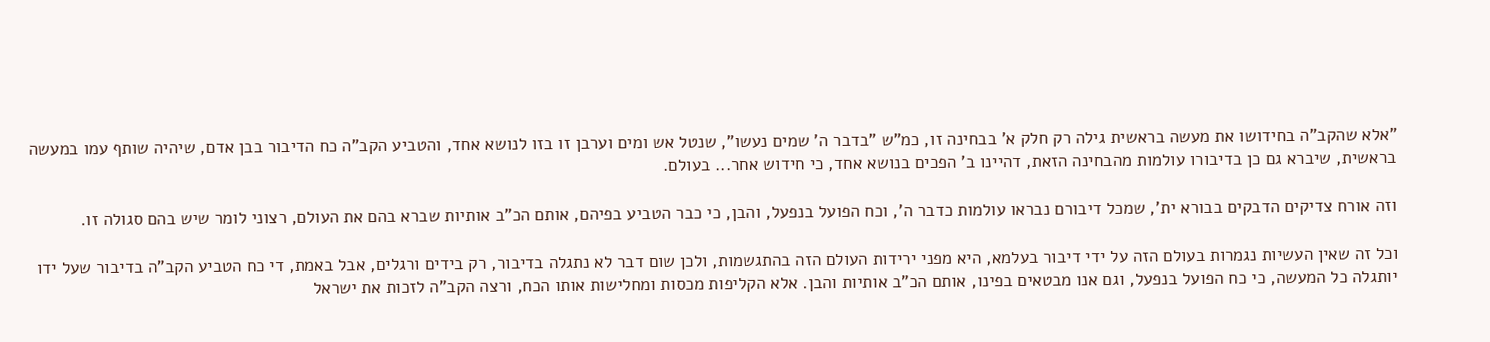"אלא שהקב"ה בחידושו את מעשה בראשית גילה רק חלק א' בבחינה זו, כמ"ש "בדבר ה' שמים נעשו", שנטל אש ומים וערבן זו בזו לנושא אחד, והטביע הקב"ה כח הדיבור בבן אדם, שיהיה שותף עמו במעשה בראשית, שיברא גם כן בדיבורו עולמות מהבחינה הזאת, דהיינו ב' הפכים בנושא אחד, כי חידוש אחר... בעולם.

וזה אורח צדיקים הדבקים בבורא ית', שמכל דיבורם נבראו עולמות כדבר ה', וכח הפועל בנפעל, והבן, כי כבר הטביע בפיהם, אותם הכ"ב אותיות שברא בהם את העולם, רצוני לומר שיש בהם סגולה זו.

וכל זה שאין העשיות נגמרות בעולם הזה על ידי דיבור בעלמא, היא מפני ירידות העולם הזה בהתגשמות, ולכן שום דבר לא נתגלה בדיבור, רק בידים ורגלים, אבל באמת, די כח הטביע הקב"ה בדיבור שעל ידו יותגלה כל המעשה, כי כח הפועל בנפעל, וגם אנו מבטאים בפינו, אותם הכ"ב אותיות והבן. אלא הקליפות מכסות ומחלישות אותו הכח, ורצה הקב"ה לזכות את ישראל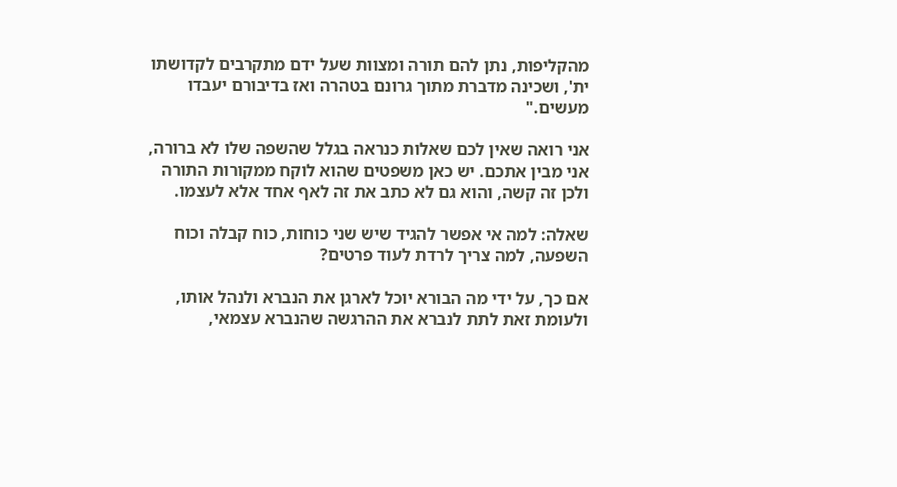מהקליפות, נתן להם תורה ומצוות שעל ידם מתקרבים לקדושתו ית', ושכינה מדברת מתוך גרונם בטהרה ואז בדיבורם יעבדו מעשים."

אני רואה שאין לכם שאלות כנראה בגלל שהשפה שלו לא ברורה, אני מבין אתכם. יש כאן משפטים שהוא לוקח ממקורות התורה ולכן זה קשה, והוא גם לא כתב את זה לאף אחד אלא לעצמו.

שאלה: למה אי אפשר להגיד שיש שני כוחות, כוח קבלה וכוח השפעה, למה צריך לרדת לעוד פרטים?

אם כך, על ידי מה הבורא יוכל לארגן את הנברא ולנהל אותו, ולעומת זאת לתת לנברא את ההרגשה שהנברא עצמאי,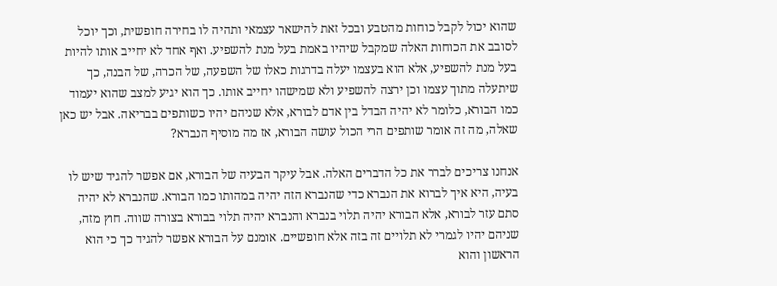שהוא יכול לקבל כוחות מהטבע ובכל זאת להישאר עצמאי ותהיה לו בחירה חופשית, וכך יוכל לסובב את הכוחות האלה שמקבל שיהיו באמת בעל מנת להשפיע. ואף אחד לא יחייב אותו להיות בעל מנת להשפיע, אלא הוא בעצמו יעלה בדרגות כאלו של השפעה, של הכרה, של הבנה, כך שיתעלה מתוך עצמו וכן ירצה להשפיע ולא שמישהו יחייב אותו. כך הוא יגיע למצב שהוא יעמוד כמו הבורא, כלומר לא יהיה הבדל בין אדם לבורא, אלא שניהם יהיו כשותפים בבריאה. אבל יש כאן שאלה, מה זה אומר שותפים הרי הכול עושה הבורא, אז מה מוסיף הנברא?

אנחנו צריכים לברר את כל הדברים האלה. אבל עיקר הבעיה של הבורא, אם אפשר להגיד שיש לו בעיה, היא איך לברוא את הנברא כדי שהנברא הזה יהיה במהותו כמו הבורא. שהנברא לא יהיה סתם עזר לבורא, אלא הבורא יהיה תלוי בנברא והנברא יהיה תלוי בבורא בצורה שווה. חוץ מזה, שניהם יהיו לגמרי לא תלויים זה בזה אלא חופשיים. אומנם על הבורא אפשר להגיד כך כי הוא הראשון והוא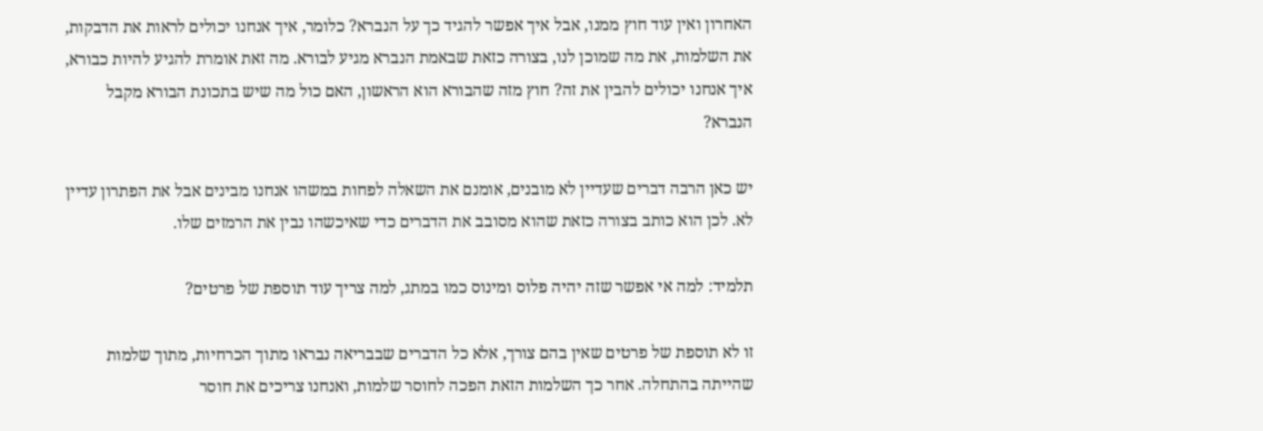האחרון ואין עוד חוץ ממנו, אבל איך אפשר להגיד כך על הנברא? כלומר, איך אנחנו יכולים לראות את הדבקות, את השלמות, את מה שמוכן לנו, בצורה כזאת שבאמת הנברא מגיע לבורא. מה זאת אומרת להגיע להיות כבורא, איך אנחנו יכולים להבין את זה? חוץ מזה שהבורא הוא הראשון, האם כול מה שיש בתכונת הבורא מקבל הנברא?

יש כאן הרבה דברים שעדיין לא מובנים, אומנם את השאלה לפחות במשהו אנחנו מבינים אבל את הפתרון עדיין לא. לכן הוא כותב בצורה כזאת שהוא מסובב את הדברים כדי שאיכשהו נבין את הרמזים שלו.

תלמיד: למה אי אפשר שזה יהיה פלוס ומינוס כמו במתג, למה צריך עוד תוספת של פרטים?

זו לא תוספת של פרטים שאין בהם צורך, אלא כל הדברים שבבריאה נבראו מתוך הכרחיות, מתוך שלמות שהייתה בהתחלה. אחר כך השלמות הזאת הפכה לחוסר שלמות, ואנחנו צריכים את חוסר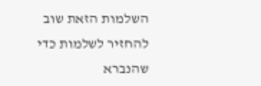השלמות הזאת שוב להחזיר לשלמות כדי שהנברא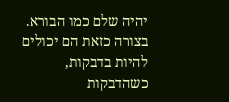יהיה שלם כמו הבורא. בצורה כזאת הם יכולים להיות בדבקות, כשהדבקות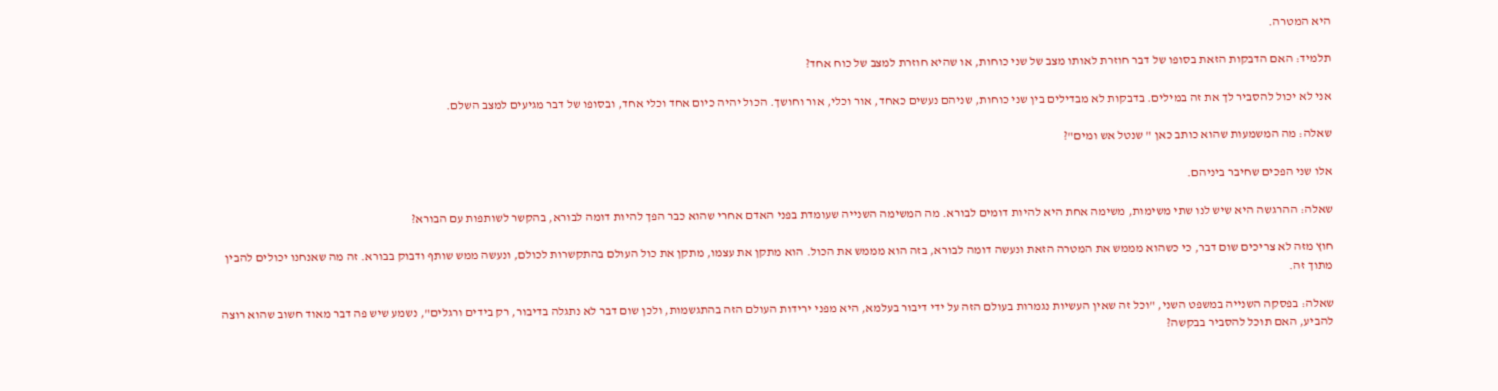היא המטרה.

תלמיד: האם הדבקות הזאת בסופו של דבר חוזרת לאותו מצב של שני כוחות, או שהיא חוזרת למצב של כוח אחד?

אני לא יכול להסביר לך את זה במילים. בדבקות לא מבדילים בין שני כוחות, שניהם נעשים כאחד, אור וכלי, אור וחושך. הכול יהיה כיום אחד וכלי אחד, ובסופו של דבר מגיעים למצב השלם.

שאלה: מה המשמעות שהוא כותב כאן " שנטל אש ומים"?

אלו שני הפכים שחיבר ביניהם.

שאלה: ההרגשה היא שיש לנו שתי משימות, משימה אחת היא להיות דומים לבורא. מה המשימה השנייה שעומדת בפני האדם אחרי שהוא כבר הפך להיות דומה לבורא, בהקשר לשותפות עם הבורא?

חוץ מזה לא צריכים שום דבר, כי כשהוא מממש את המטרה הזאת ונעשה דומה לבורא, בזה הוא מממש את הכול. הוא מתקן את עצמו, מתקן את כול העולם בהתקשרות לכולם, ונעשה ממש שותף ודבוק בבורא. זה מה שאנחנו יכולים להבין מתוך זה.

שאלה: בפסקה השנייה במשפט השני, "וכל זה שאין העשיות נגמרות בעולם הזה על ידי דיבור בעלמא, היא מפני ירידות העולם הזה בהתגשמות, ולכן שום דבר לא נתגלה בדיבור, רק בידים ורגלים", נשמע שיש פה דבר מאוד חשוב שהוא רוצה להביע, האם תוכל להסביר בבקשה?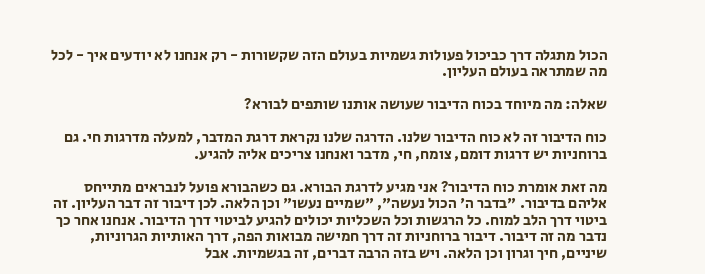הכול מתגלה דרך כביכול פעולות גשמיות בעולם הזה שקשורות - רק אנחנו לא יודעים איך - לכל מה שמתראה בעולם העליון.

שאלה: מה מיוחד בכוח הדיבור שעושה אותנו שותפים לבורא?

כוח הדיבור זה לא כוח הדיבור שלנו. הדרגה שלנו נקראת דרגת המדבר, למעלה מדרגות חי. גם ברוחניות יש דרגות דומם, צומח, חי, מדבר ואנחנו צריכים אליה להגיע.

מה זאת אומרת כוח הדיבור? אני מגיע לדרגת הבורא. גם כשהבורא פועל לנבראים מתייחס אליהם בדיבור. "בדבר ה' הכול נעשה", "שמיים נעשו" וכן הלאה. לכן דיבור זה דבר העליון. זה ביטוי דרך הלב למוח. כל הרגשות וכל השכליות יכולים להגיע לביטוי דרך הדיבור. אנחנו אחר כך נדבר מה זה דיבור. דיבור ברוחניות זה דרך חמישה מבואות הפה, דרך האותיות הגרוניות, שיניים, חיך וגרון וכן הלאה. ויש בזה הרבה דברים, זה בגשמיות. אבל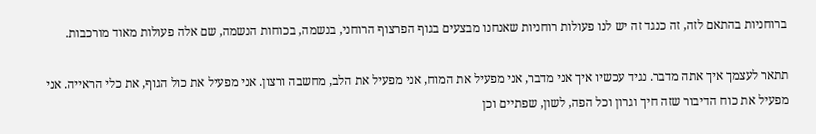ברוחניות בהתאם לזה, זה כנגד זה יש לנו פעולות רוחניות שאנחנו מבצעים בגוף הפרצוף הרוחני, בנשמה, בכוחות הנשמה, שם אלה פעולות מאוד מורכבות.

תתאר לעצמך איך אתה מדבר. נגיד עכשיו איך אני מדבר, אני מפעיל את המוח, אני מפעיל את הלב, מחשבה ורצון. אני מפעיל את כול הגוף, את כלי הראייה. אני מפעיל את כוח הדיבור שזה חיך וגרון וכל הפה, לשון, שפתיים וכן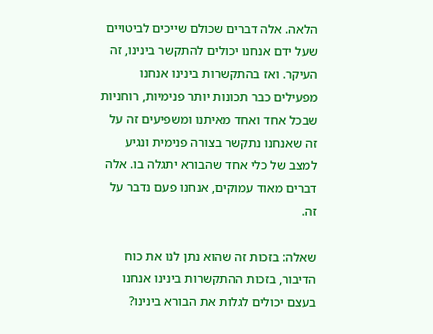הלאה. אלה דברים שכולם שייכים לביטויים שעל ידם אנחנו יכולים להתקשר בינינו, זה העיקר. ואז בהתקשרות בינינו אנחנו מפעילים כבר תכונות יותר פנימיות, רוחניות שבכל אחד ואחד מאיתנו ומשפיעים זה על זה שאנחנו נתקשר בצורה פנימית ונגיע למצב של כלי אחד שהבורא יתגלה בו. אלה דברים מאוד עמוקים, אנחנו פעם נדבר על זה.

שאלה: בזכות זה שהוא נתן לנו את כוח הדיבור, בזכות ההתקשרות בינינו אנחנו בעצם יכולים לגלות את הבורא בינינו?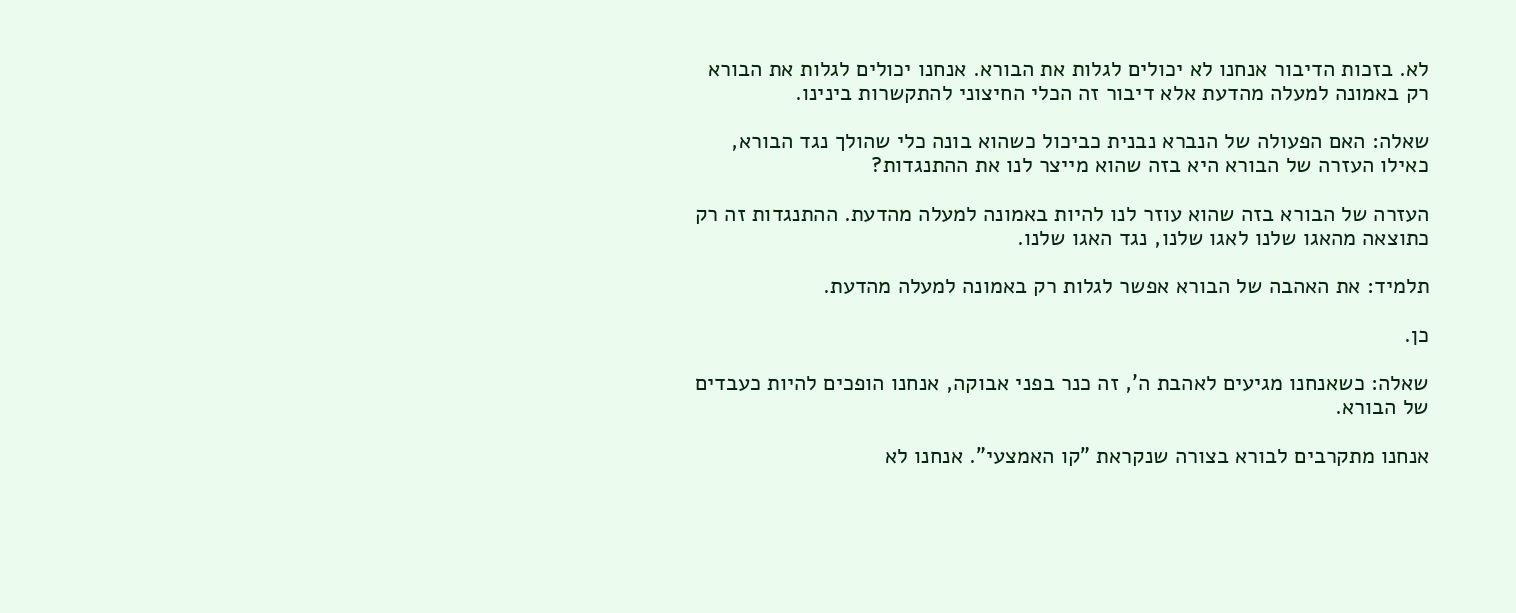לא. בזכות הדיבור אנחנו לא יכולים לגלות את הבורא. אנחנו יכולים לגלות את הבורא רק באמונה למעלה מהדעת אלא דיבור זה הכלי החיצוני להתקשרות בינינו.

שאלה: האם הפעולה של הנברא נבנית כביכול כשהוא בונה כלי שהולך נגד הבורא, כאילו העזרה של הבורא היא בזה שהוא מייצר לנו את ההתנגדות?

העזרה של הבורא בזה שהוא עוזר לנו להיות באמונה למעלה מהדעת. ההתנגדות זה רק כתוצאה מהאגו שלנו לאגו שלנו, נגד האגו שלנו.

תלמיד: את האהבה של הבורא אפשר לגלות רק באמונה למעלה מהדעת.

כן.

שאלה: כשאנחנו מגיעים לאהבת ה', זה כנר בפני אבוקה, אנחנו הופכים להיות כעבדים של הבורא.

אנחנו מתקרבים לבורא בצורה שנקראת "קו האמצעי". אנחנו לא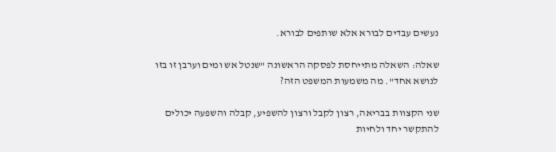נעשים עבדים לבורא אלא שותפים לבורא.

שאלה: השאלה מתייחסת לפסקה הראשונה "שנטל אש ומים וערבן זו בזו לנושא אחד". מה משמעות המשפט הזה?

שני הקצוות בבריאה, רצון לקבל ורצון להשפיע, קבלה והשפעה יכולים להתקשר יחד ולחיות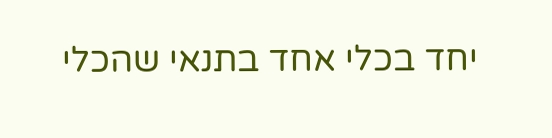יחד בכלי אחד בתנאי שהכלי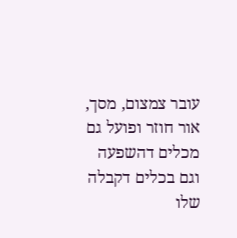עובר צמצום, מסך, אור חוזר ופועל גם מכלים דהשפעה וגם בכלים דקבלה שלו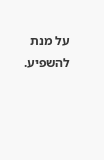על מנת להשפיע.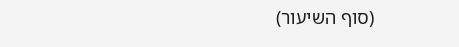(סוף השיעור)